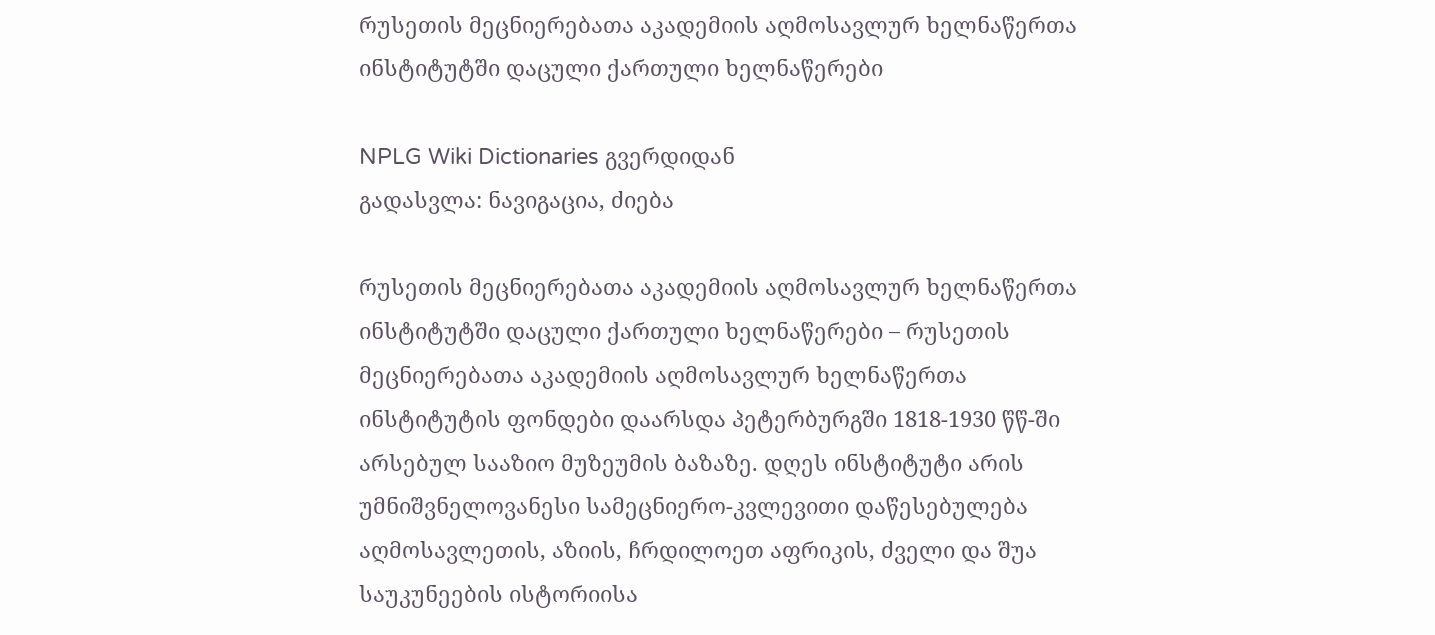რუსეთის მეცნიერებათა აკადემიის აღმოსავლურ ხელნაწერთა ინსტიტუტში დაცული ქართული ხელნაწერები

NPLG Wiki Dictionaries გვერდიდან
გადასვლა: ნავიგაცია, ძიება

რუსეთის მეცნიერებათა აკადემიის აღმოსავლურ ხელნაწერთა ინსტიტუტში დაცული ქართული ხელნაწერები – რუსეთის მეცნიერებათა აკადემიის აღმოსავლურ ხელნაწერთა ინსტიტუტის ფონდები დაარსდა პეტერბურგში 1818-1930 წწ-ში არსებულ სააზიო მუზეუმის ბაზაზე. დღეს ინსტიტუტი არის უმნიშვნელოვანესი სამეცნიერო-კვლევითი დაწესებულება აღმოსავლეთის, აზიის, ჩრდილოეთ აფრიკის, ძველი და შუა საუკუნეების ისტორიისა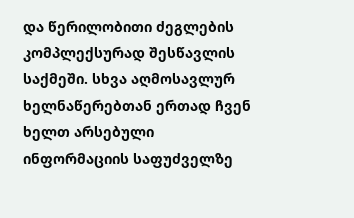და წერილობითი ძეგლების კომპლექსურად შესწავლის საქმეში. სხვა აღმოსავლურ ხელნაწერებთან ერთად ჩვენ ხელთ არსებული ინფორმაციის საფუძველზე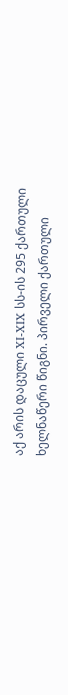აქ არის დაცული XI-XIX სს-ის 295 ქართული ხელნაწერი წიგნი. პირველი ქართული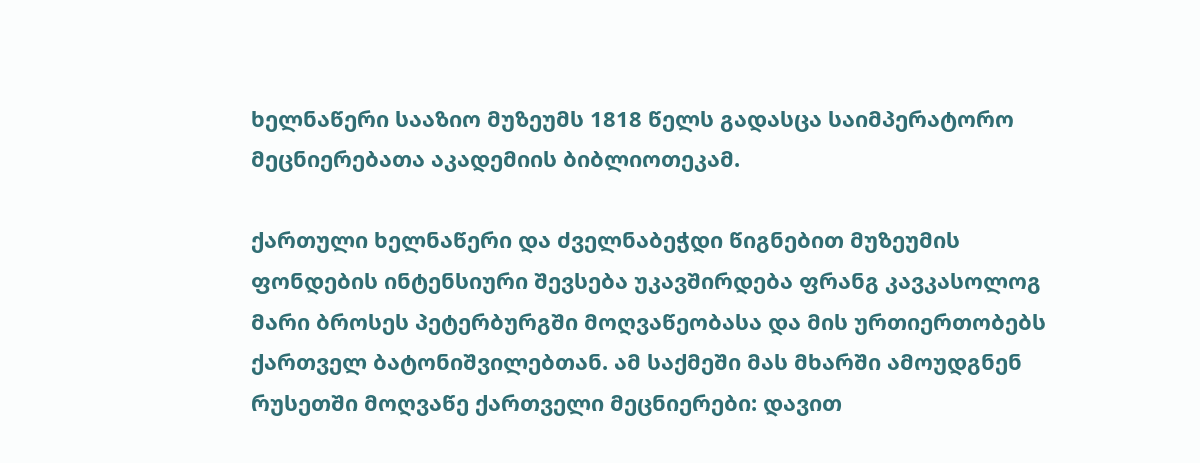ხელნაწერი სააზიო მუზეუმს 1818 წელს გადასცა საიმპერატორო მეცნიერებათა აკადემიის ბიბლიოთეკამ.

ქართული ხელნაწერი და ძველნაბეჭდი წიგნებით მუზეუმის ფონდების ინტენსიური შევსება უკავშირდება ფრანგ კავკასოლოგ მარი ბროსეს პეტერბურგში მოღვაწეობასა და მის ურთიერთობებს ქართველ ბატონიშვილებთან. ამ საქმეში მას მხარში ამოუდგნენ რუსეთში მოღვაწე ქართველი მეცნიერები: დავით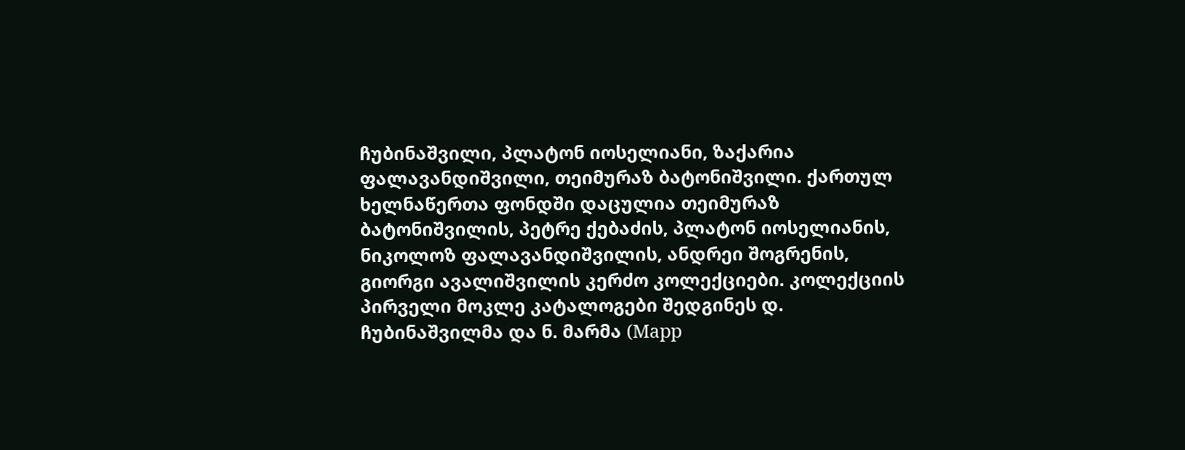ჩუბინაშვილი, პლატონ იოსელიანი, ზაქარია ფალავანდიშვილი, თეიმურაზ ბატონიშვილი. ქართულ ხელნაწერთა ფონდში დაცულია თეიმურაზ ბატონიშვილის, პეტრე ქებაძის, პლატონ იოსელიანის, ნიკოლოზ ფალავანდიშვილის, ანდრეი შოგრენის, გიორგი ავალიშვილის კერძო კოლექციები. კოლექციის პირველი მოკლე კატალოგები შედგინეს დ. ჩუბინაშვილმა და ნ. მარმა (Марр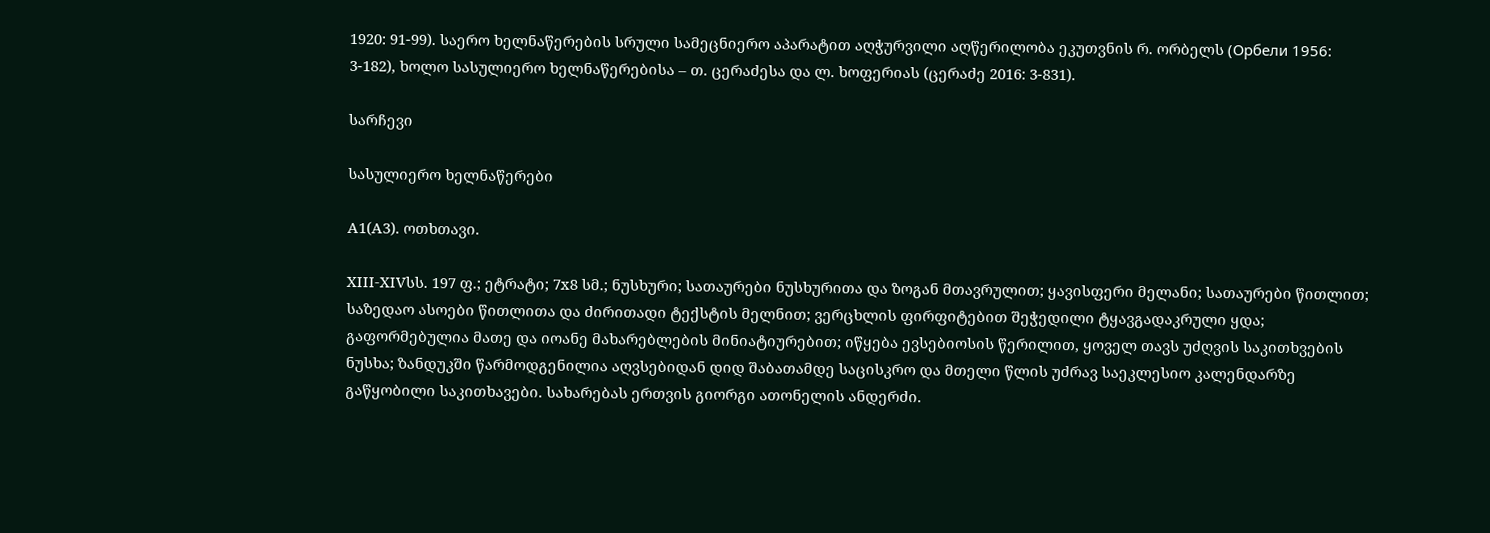1920: 91-99). საერო ხელნაწერების სრული სამეცნიერო აპარატით აღჭურვილი აღწერილობა ეკუთვნის რ. ორბელს (Орбели 1956: 3-182), ხოლო სასულიერო ხელნაწერებისა – თ. ცერაძესა და ლ. ხოფერიას (ცერაძე 2016: 3-831).

სარჩევი

სასულიერო ხელნაწერები

A1(A3). ოთხთავი.

XIII-XIVსს. 197 ფ.; ეტრატი; 7x8 სმ.; ნუსხური; სათაურები ნუსხურითა და ზოგან მთავრულით; ყავისფერი მელანი; სათაურები წითლით; საზედაო ასოები წითლითა და ძირითადი ტექსტის მელნით; ვერცხლის ფირფიტებით შეჭედილი ტყავგადაკრული ყდა; გაფორმებულია მათე და იოანე მახარებლების მინიატიურებით; იწყება ევსებიოსის წერილით, ყოველ თავს უძღვის საკითხვების ნუსხა; ზანდუკში წარმოდგენილია აღვსებიდან დიდ შაბათამდე საცისკრო და მთელი წლის უძრავ საეკლესიო კალენდარზე გაწყობილი საკითხავები. სახარებას ერთვის გიორგი ათონელის ანდერძი.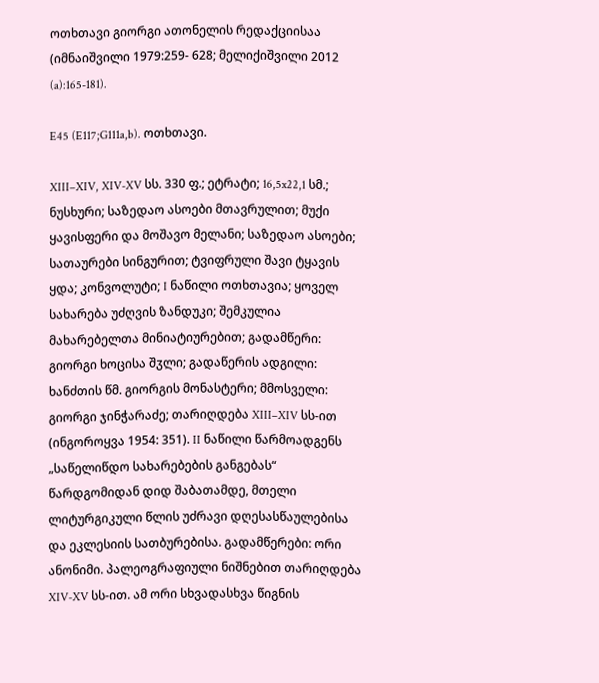ოთხთავი გიორგი ათონელის რედაქციისაა (იმნაიშვილი 1979:259- 628; მელიქიშვილი 2012 (a):165-181).

E45 (E117;G111a,b). ოთხთავი.

XIII–XIV, XIV-XV სს. 330 ფ.; ეტრატი; 16,5x22,1 სმ.; ნუსხური; საზედაო ასოები მთავრულით; მუქი ყავისფერი და მოშავო მელანი; საზედაო ასოები; სათაურები სინგურით; ტვიფრული შავი ტყავის ყდა; კონვოლუტი; I ნაწილი ოთხთავია; ყოველ სახარება უძღვის ზანდუკი; შემკულია მახარებელთა მინიატიურებით; გადამწერი: გიორგი ხოცისა შჳლი; გადაწერის ადგილი: ხანძთის წმ. გიორგის მონასტერი; მმოსველი: გიორგი ჯინჭარაძე; თარიღდება XIII–XIV სს-ით (ინგოროყვა 1954: 351). II ნაწილი წარმოადგენს „საწელიწდო სახარებების განგებას“ წარდგომიდან დიდ შაბათამდე, მთელი ლიტურგიკული წლის უძრავი დღესასწაულებისა და ეკლესიის სათბურებისა. გადამწერები: ორი ანონიმი. პალეოგრაფიული ნიშნებით თარიღდება XIV-XV სს-ით. ამ ორი სხვადასხვა წიგნის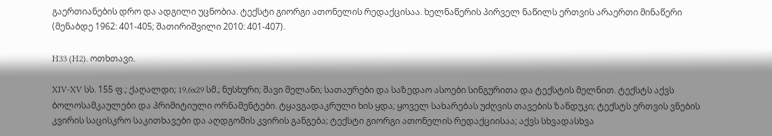გაერთიანების დრო და ადგილი უცნობია. ტექსტი გიორგი ათონელის რედაქცისაა. ხელნაწერის პირველ ნაწილს ერთვის არაერთი მინაწერი (მენაბდე 1962: 401-405; შათირიშვილი 2010: 401-407).

H33 (H2). ოთხთავი.

XIV-XV სს. 155 ფ.; ქაღალდი; 19,6x29 სმ.; ნუსხური; შავი მელანი; სათაურები და საზედაო ასოები სინგურითა და ტექსტის მელნით. ტექსტს აქვს ბოლოსამკაულები და პრიმიტიული ორნამენტები. ტყავგადაკრული ხის ყდა; ყოველ სახარებას უძღვის თავების ზანდუკი; ტექსტს ერთვის ვნების კვირის საცისკრო საკითხავები და აღდგომის კვირის განგება; ტექსტი გიორგი ათონელის რედაქციისაა; აქვს სხვადასხვა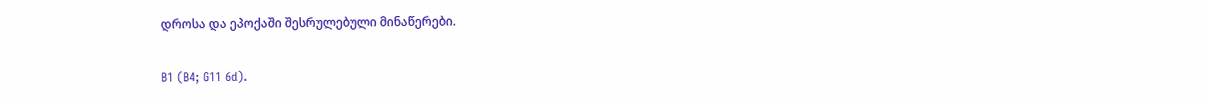დროსა და ეპოქაში შესრულებული მინაწერები.

B1 (B4; G11 6d).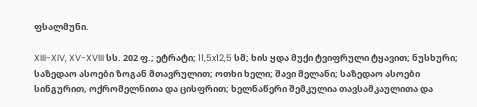ფსალმუნი.

XIII-XIV, XV-XVIII სს. 202 ფ.; ეტრატი; 11,5x12,5 სმ; ხის ყდა მუქი ტვიფრული ტყავით; ნუსხური; საზედაო ასოები ზოგან მთავრულით; ოთხი ხელი; შავი მელანი; საზედაო ასოები სინგურით, ოქრომელნითა და ცისფრით; ხელნაწერი შემკულია თავსამკაულითა და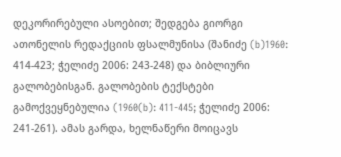დეკორირებული ასოებით; შედგება გიორგი ათონელის რედაქციის ფსალმუნისა (შანიძე (b)1960: 414-423; ჭელიძე 2006: 243-248) და ბიბლიური გალობებისგან. გალობების ტექსტები გამოქვეყნებულია (1960(b): 411-445; ჭელიძე 2006: 241-261). ამას გარდა, ხელნაწერი მოიცავს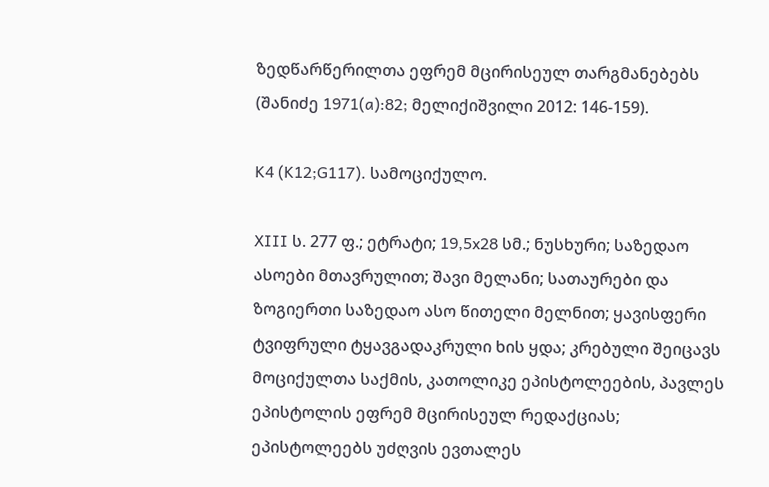ზედწარწერილთა ეფრემ მცირისეულ თარგმანებებს (შანიძე 1971(a):82; მელიქიშვილი 2012: 146-159).

K4 (K12;G117). სამოციქულო.

XIII ს. 277 ფ.; ეტრატი; 19,5x28 სმ.; ნუსხური; საზედაო ასოები მთავრულით; შავი მელანი; სათაურები და ზოგიერთი საზედაო ასო წითელი მელნით; ყავისფერი ტვიფრული ტყავგადაკრული ხის ყდა; კრებული შეიცავს მოციქულთა საქმის, კათოლიკე ეპისტოლეების, პავლეს ეპისტოლის ეფრემ მცირისეულ რედაქციას; ეპისტოლეებს უძღვის ევთალეს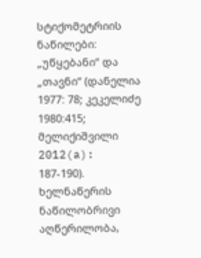სტიქომეტრიის ნაწილები: „უწყებანი“ და „თავნი“ (დანელია 1977: 78; კეკელიძე 1980:415; მელიქიშვილი 2012(a): 187-190). ხელნაწერის ნაწილობრივი აღწერილობა,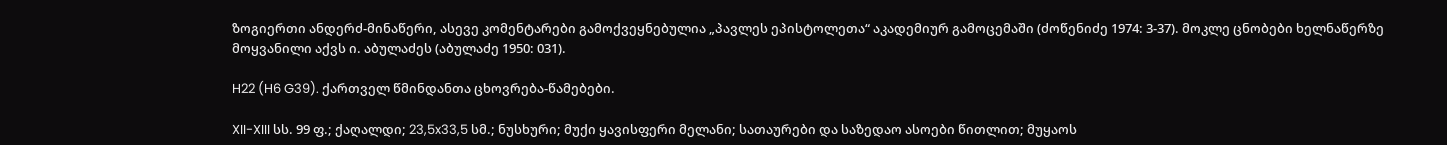ზოგიერთი ანდერძ-მინაწერი, ასევე კომენტარები გამოქვეყნებულია „პავლეს ეპისტოლეთა“ აკადემიურ გამოცემაში (ძოწენიძე 1974: 3-37). მოკლე ცნობები ხელნაწერზე მოყვანილი აქვს ი. აბულაძეს (აბულაძე 1950: 031).

H22 (H6 G39). ქართველ წმინდანთა ცხოვრება-წამებები.

XII-XIII სს. 99 ფ.; ქაღალდი; 23,5x33,5 სმ.; ნუსხური; მუქი ყავისფერი მელანი; სათაურები და საზედაო ასოები წითლით; მუყაოს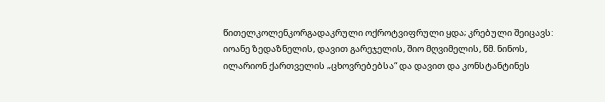წითელკოლენკორგადაკრული ოქროტვიფრული ყდა; კრებული შეიცავს: იოანე ზედაზნელის, დავით გარეჯელის, შიო მღვიმელის, წმ. ნინოს, ილარიონ ქართველის „ცხოვრებებსა“ და დავით და კონსტანტინეს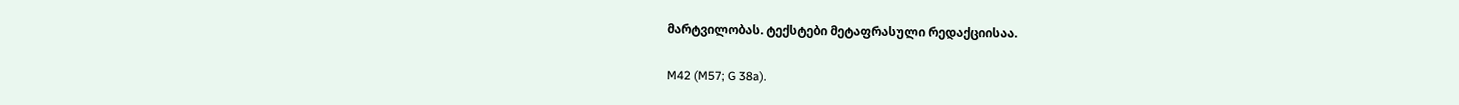მარტვილობას. ტექსტები მეტაფრასული რედაქციისაა.

M42 (M57; G 38a).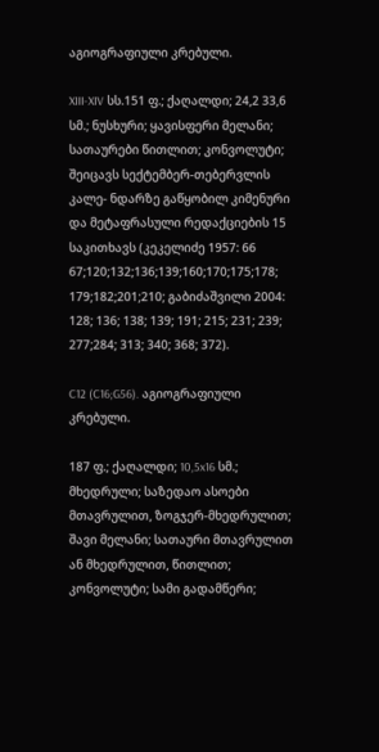აგიოგრაფიული კრებული.

XIII-XIV სს.151 ფ.; ქაღალდი; 24,2 33,6 სმ.; ნუსხური; ყავისფერი მელანი; სათაურები წითლით; კონვოლუტი; შეიცავს სექტემბერ-თებერვლის კალე- ნდარზე გაწყობილ კიმენური და მეტაფრასული რედაქციების 15 საკითხავს (კეკელიძე 1957: 66 67;120;132;136;139;160;170;175;178; 179;182;201;210; გაბიძაშვილი 2004: 128; 136; 138; 139; 191; 215; 231; 239; 277;284; 313; 340; 368; 372).

C12 (C16;G56). აგიოგრაფიული კრებული.

187 ფ.; ქაღალდი; 10,5x16 სმ.; მხედრული; საზედაო ასოები მთავრულით, ზოგჯერ-მხედრულით; შავი მელანი; სათაური მთავრულით ან მხედრულით, წითლით; კონვოლუტი; სამი გადამწერი;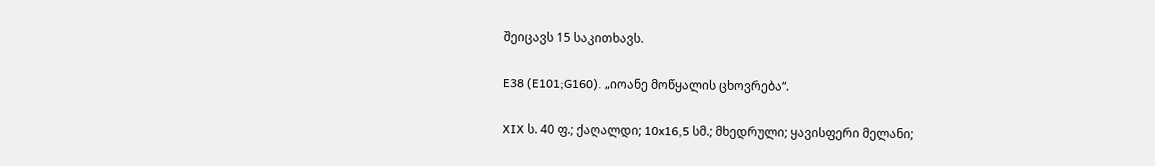შეიცავს 15 საკითხავს.

E38 (E101;G160). „იოანე მოწყალის ცხოვრება“.

XIX ს. 40 ფ.; ქაღალდი; 10x16,5 სმ.; მხედრული; ყავისფერი მელანი;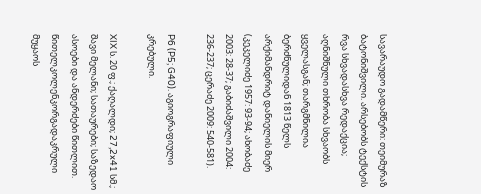სავარაუდო გადამწერი: თეიმურაზ ბატონიშვილი. არსებობს ტექსტის რვა სხვადასხვა რედაქცია; აღნიშნული თხრობა სხვაობს ყველასგან; თარგმნილია ბერძნულიდან 1813 წელს არქიმანდრიტ დანიელის მიერ (კეკელიძე 1957: 93-94; ახობაძე 2003: 28-37; გაბიძაშვილი 2004: 236-237; ცერაძე 2009: 540-581).

P6 (P5; G40). აგიოგრაფიული კრებული.

XIX ს. 20 ფ.; ქაღალდი; 27,2x41 სმ.; შავი მელანი; სათაურები; საზედაო ასოები და ანდერძები წითლით. წითელკოლენკორგადაკრული მუყაოს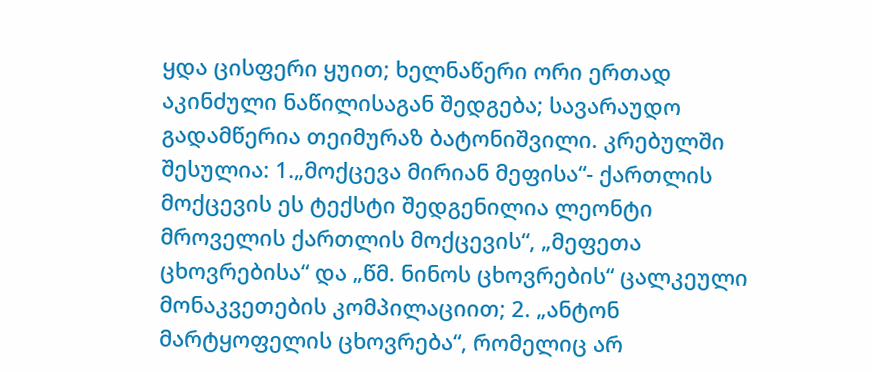ყდა ცისფერი ყუით; ხელნაწერი ორი ერთად აკინძული ნაწილისაგან შედგება; სავარაუდო გადამწერია თეიმურაზ ბატონიშვილი. კრებულში შესულია: 1.„მოქცევა მირიან მეფისა“- ქართლის მოქცევის ეს ტექსტი შედგენილია ლეონტი მროველის ქართლის მოქცევის“, „მეფეთა ცხოვრებისა“ და „წმ. ნინოს ცხოვრების“ ცალკეული მონაკვეთების კომპილაციით; 2. „ანტონ მარტყოფელის ცხოვრება“, რომელიც არ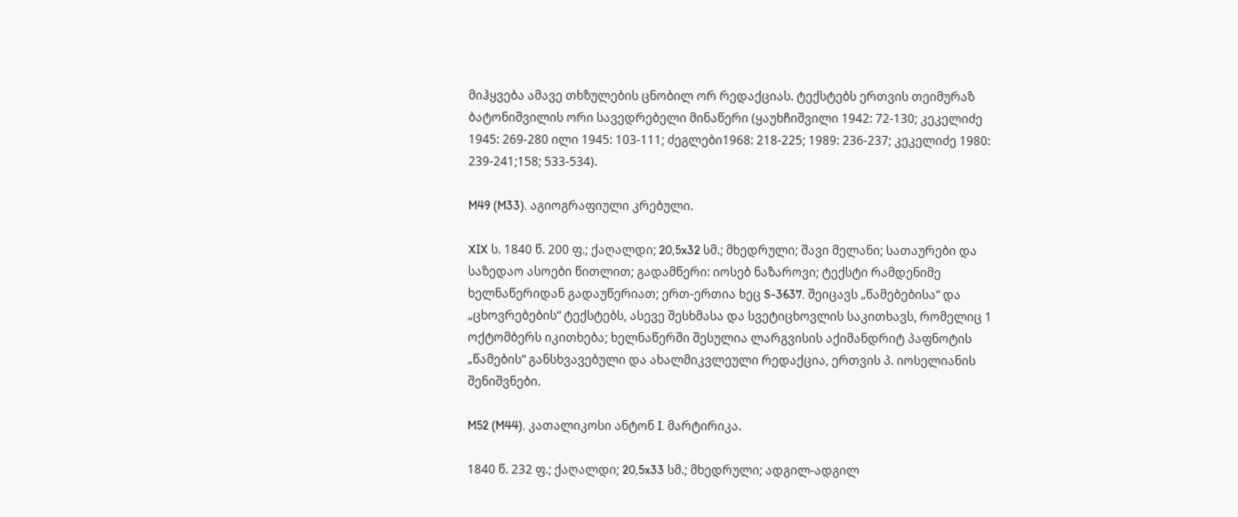მიჰყვება ამავე თხზულების ცნობილ ორ რედაქციას. ტექსტებს ერთვის თეიმურაზ ბატონიშვილის ორი სავედრებელი მინაწერი (ყაუხჩიშვილი 1942: 72-130; კეკელიძე 1945: 269-280 ილი 1945: 103-111; ძეგლები1968: 218-225; 1989: 236-237; კეკელიძე 1980: 239-241;158; 533-534).

M49 (M33). აგიოგრაფიული კრებული.

XIX ს. 1840 წ. 200 ფ.; ქაღალდი; 20,5x32 სმ.; მხედრული; შავი მელანი; სათაურები და საზედაო ასოები წითლით; გადამწერი: იოსებ ნაზაროვი; ტექსტი რამდენიმე ხელნაწერიდან გადაუწერიათ; ერთ-ერთია ხეც S-3637. შეიცავს „წამებებისა“ და „ცხოვრებების“ ტექსტებს, ასევე შესხმასა და სვეტიცხოვლის საკითხავს, რომელიც 1 ოქტომბერს იკითხება; ხელნაწერში შესულია ლარგვისის აქიმანდრიტ პაფნოტის „წამების“ განსხვავებული და ახალმიკვლეული რედაქცია, ერთვის პ. იოსელიანის შენიშვნები.

M52 (M44). კათალიკოსი ანტონ I. მარტირიკა.

1840 წ. 232 ფ.; ქაღალდი; 20,5x33 სმ.; მხედრული; ადგილ-ადგილ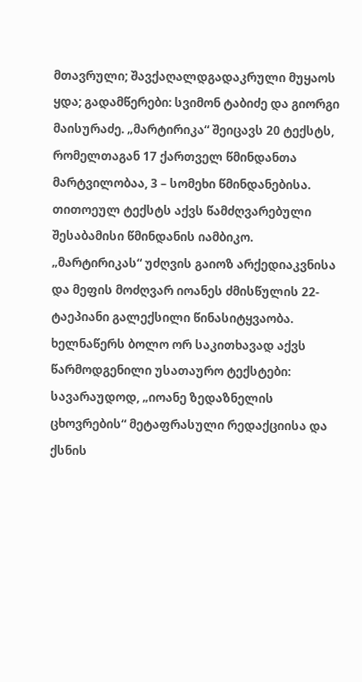მთავრული; შავქაღალდგადაკრული მუყაოს ყდა; გადამწერები: სვიმონ ტაბიძე და გიორგი მაისურაძე. „მარტირიკა“ შეიცავს 20 ტექსტს, რომელთაგან 17 ქართველ წმინდანთა მარტვილობაა, 3 – სომეხი წმინდანებისა. თითოეულ ტექსტს აქვს წამძღვარებული შესაბამისი წმინდანის იამბიკო. „მარტირიკას“ უძღვის გაიოზ არქედიაკვნისა და მეფის მოძღვარ იოანეს ძმისწულის 22-ტაეპიანი გალექსილი წინასიტყვაობა. ხელნაწერს ბოლო ორ საკითხავად აქვს წარმოდგენილი უსათაურო ტექსტები: სავარაუდოდ, „იოანე ზედაზნელის ცხოვრების“ მეტაფრასული რედაქციისა და ქსნის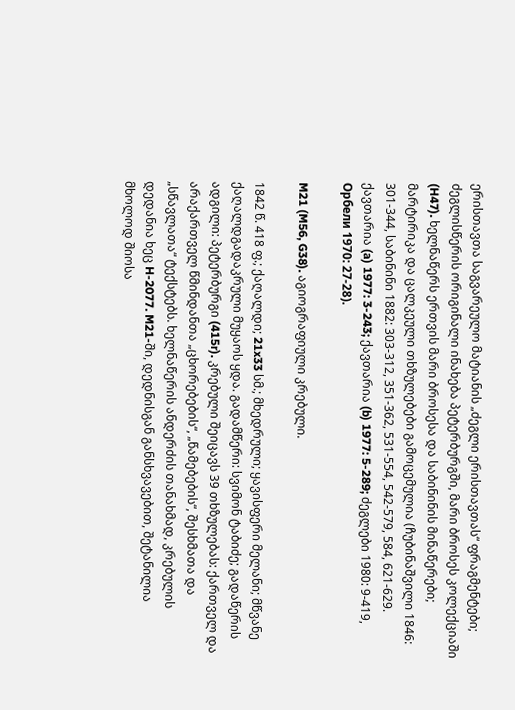ერისთავთა საგვარეულო მატიანის „ძეგლი ერისთავთას“ ფრაგმენტები; ძეგლისწერის ორიგინალი ინახება პეტერბურგში, მარი ბროსეს კოლექციაში (H47). ხელნაწერს ერთვის მარი ბროსესა და საბინინის მინაწერები; მარტირიკა და ცალკეული თხზულებები გამოცემულია (ჩუბინაშვილი 1846: 301-344, საბინინი 1882: 303-312, 351-362, 531-554, 542-579, 584, 621-629. ქავთარია (a) 1977: 3-243; ქავთარია (b) 1977: 5-289; ძეგლები 1980: 9-419, Орбели 1970: 27-28).

M21 (M56, G38). აგიოგრაფიული კრებული.

1842 წ. 418 ფ.; ქაღალდი; 21x33 სმ.; მხედრული; ყავისფერი მელანი; მწვანე ქაღალდგადაკრული მუყაოს ყდა. გადამწერი: სვიმონ ტაბიძე; გადაწერის ადგილი: პეტერბურგი (415r). კრებული შეიცავს 39 თხზულებას: ქართველ და არაქართველ წმინდანთა „ცხორებების“, „წამებების“, შესხმათა და „სწავლათა“ ტექსტებს. ხელნაწერის ანდერძის თანახმად, კრებულის დედანია ხეც H-2077. M21-ში, დედნისგან განსხვავებით, შეტანილია მხოლოდ შიოსა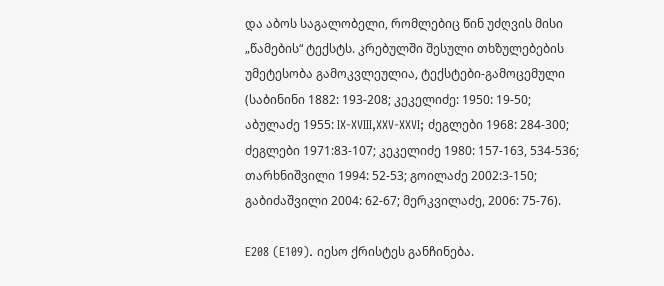და აბოს საგალობელი, რომლებიც წინ უძღვის მისი „წამების“ ტექსტს. კრებულში შესული თხზულებების უმეტესობა გამოკვლეულია, ტექსტები-გამოცემული (საბინინი 1882: 193-208; კეკელიძე: 1950: 19-50; აბულაძე 1955: IX-XVIII,XXV-XXVI; ძეგლები 1968: 284-300; ძეგლები 1971:83-107; კეკელიძე 1980: 157-163, 534-536; თარხნიშვილი 1994: 52-53; გოილაძე 2002:3-150; გაბიძაშვილი 2004: 62-67; მერკვილაძე, 2006: 75-76).

E208 (E109). იესო ქრისტეს განჩინება.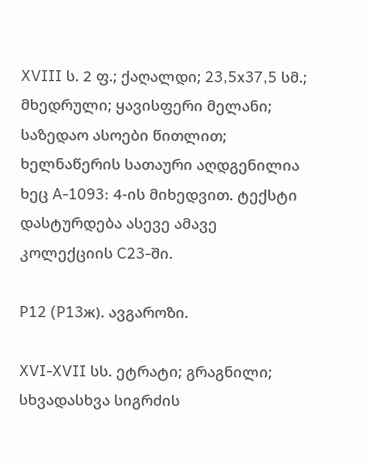XVIII ს. 2 ფ.; ქაღალდი; 23,5x37,5 სმ.; მხედრული; ყავისფერი მელანი; საზედაო ასოები წითლით; ხელნაწერის სათაური აღდგენილია ხეც A-1093: 4-ის მიხედვით. ტექსტი დასტურდება ასევე ამავე კოლექციის C23-ში.

P12 (P13ж). ავგაროზი.

XVI-XVII სს. ეტრატი; გრაგნილი; სხვადასხვა სიგრძის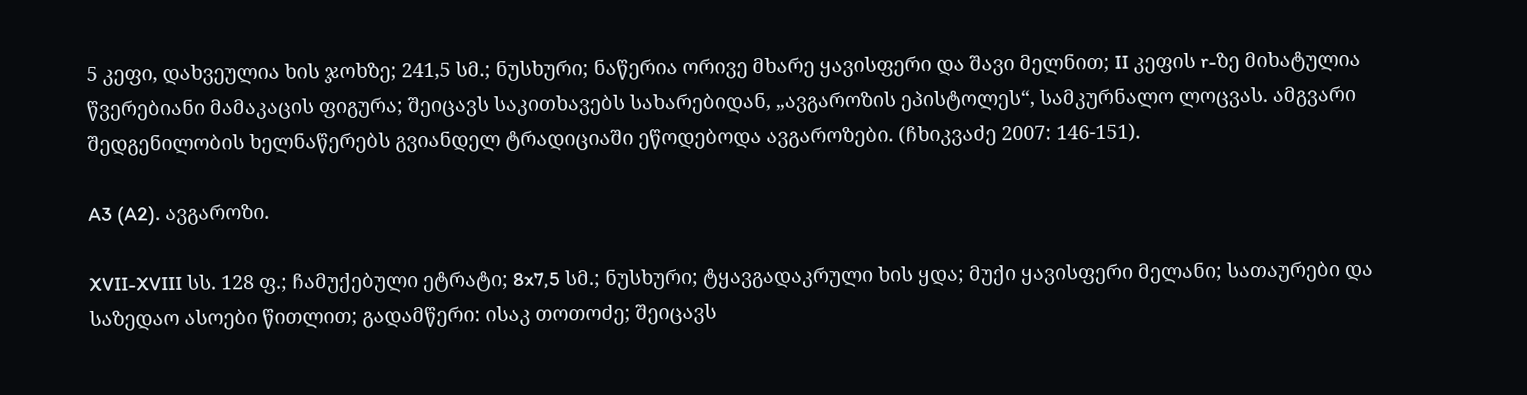5 კეფი, დახვეულია ხის ჯოხზე; 241,5 სმ.; ნუსხური; ნაწერია ორივე მხარე ყავისფერი და შავი მელნით; II კეფის r-ზე მიხატულია წვერებიანი მამაკაცის ფიგურა; შეიცავს საკითხავებს სახარებიდან, „ავგაროზის ეპისტოლეს“, სამკურნალო ლოცვას. ამგვარი შედგენილობის ხელნაწერებს გვიანდელ ტრადიციაში ეწოდებოდა ავგაროზები. (ჩხიკვაძე 2007: 146-151).

A3 (A2). ავგაროზი.

XVII-XVIII სს. 128 ფ.; ჩამუქებული ეტრატი; 8x7,5 სმ.; ნუსხური; ტყავგადაკრული ხის ყდა; მუქი ყავისფერი მელანი; სათაურები და საზედაო ასოები წითლით; გადამწერი: ისაკ თოთოძე; შეიცავს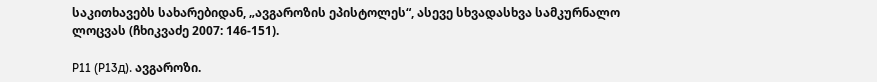საკითხავებს სახარებიდან, „ავგაროზის ეპისტოლეს“, ასევე სხვადასხვა სამკურნალო ლოცვას (ჩხიკვაძე 2007: 146-151).

P11 (P13д). ავგაროზი.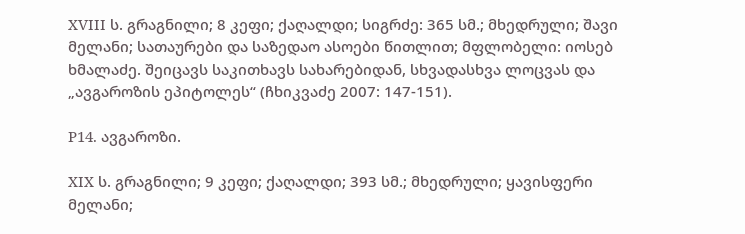XVIII ს. გრაგნილი; 8 კეფი; ქაღალდი; სიგრძე: 365 სმ.; მხედრული; შავი მელანი; სათაურები და საზედაო ასოები წითლით; მფლობელი: იოსებ ხმალაძე. შეიცავს საკითხავს სახარებიდან, სხვადასხვა ლოცვას და „ავგაროზის ეპიტოლეს“ (ჩხიკვაძე 2007: 147-151).

P14. ავგაროზი.

XIX ს. გრაგნილი; 9 კეფი; ქაღალდი; 393 სმ.; მხედრული; ყავისფერი მელანი;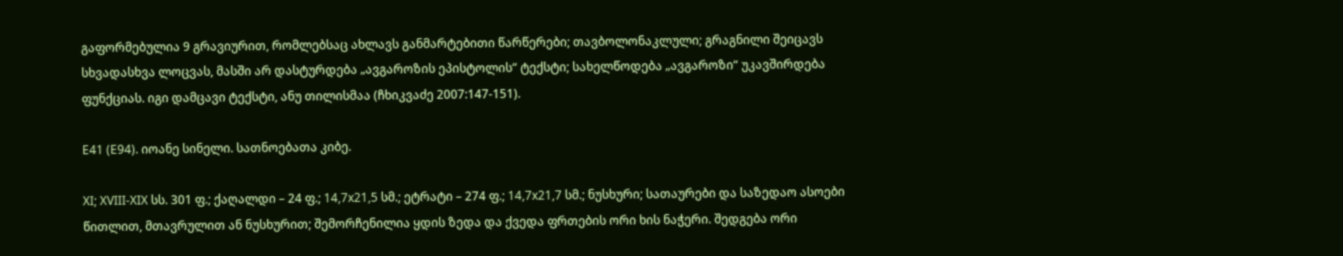გაფორმებულია 9 გრავიურით, რომლებსაც ახლავს განმარტებითი წარწერები; თავბოლონაკლული; გრაგნილი შეიცავს სხვადასხვა ლოცვას, მასში არ დასტურდება „ავგაროზის ეპისტოლის“ ტექსტი; სახელწოდება „ავგაროზი“ უკავშირდება ფუნქციას. იგი დამცავი ტექსტი, ანუ თილისმაა (ჩხიკვაძე 2007:147-151).

E41 (E94). იოანე სინელი. სათნოებათა კიბე.

XI; XVIII-XIX სს. 301 ფ.; ქაღალდი – 24 ფ.; 14,7x21,5 სმ.; ეტრატი – 274 ფ.; 14,7x21,7 სმ.; ნუსხური; სათაურები და საზედაო ასოები წითლით, მთავრულით ან ნუსხურით; შემორჩენილია ყდის ზედა და ქვედა ფრთების ორი ხის ნაჭერი. შედგება ორი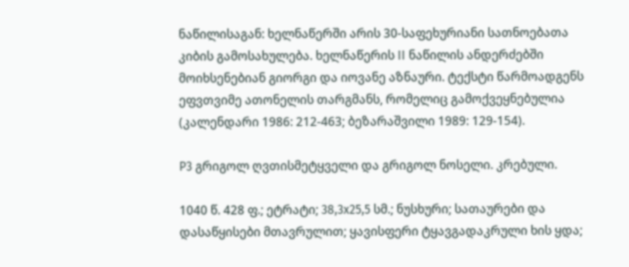ნაწილისაგან: ხელნაწერში არის 30-საფეხურიანი სათნოებათა კიბის გამოსახულება. ხელნაწერის II ნაწილის ანდერძებში მოიხსენებიან გიორგი და იოვანე აზნაური. ტექსტი წარმოადგენს ეფვთვიმე ათონელის თარგმანს, რომელიც გამოქვეყნებულია (კალენდარი 1986: 212-463; ბეზარაშვილი 1989: 129-154).

P3 გრიგოლ ღვთისმეტყველი და გრიგოლ ნოსელი. კრებული.

1040 წ. 428 ფ.; ეტრატი; 38,3x25,5 სმ.; ნუსხური; სათაურები და დასაწყისები მთავრულით; ყავისფერი ტყავგადაკრული ხის ყდა;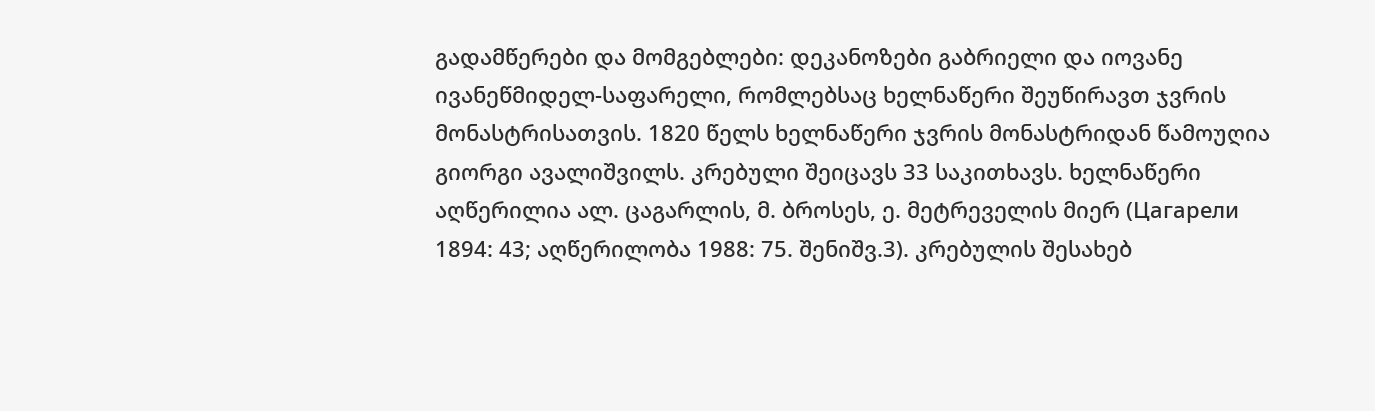გადამწერები და მომგებლები: დეკანოზები გაბრიელი და იოვანე ივანეწმიდელ-საფარელი, რომლებსაც ხელნაწერი შეუწირავთ ჯვრის მონასტრისათვის. 1820 წელს ხელნაწერი ჯვრის მონასტრიდან წამოუღია გიორგი ავალიშვილს. კრებული შეიცავს 33 საკითხავს. ხელნაწერი აღწერილია ალ. ცაგარლის, მ. ბროსეს, ე. მეტრეველის მიერ (Цагарели 1894: 43; აღწერილობა 1988: 75. შენიშვ.3). კრებულის შესახებ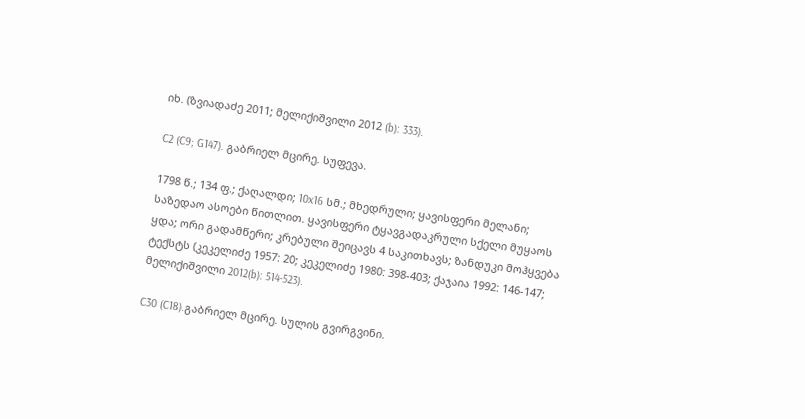იხ. (ზვიადაძე 2011; მელიქიშვილი 2012 (b): 333).

C2 (C9; G147). გაბრიელ მცირე. სუფევა.

1798 წ.; 134 ფ.; ქაღალდი; 10x16 სმ.; მხედრული; ყავისფერი მელანი; საზედაო ასოები წითლით. ყავისფერი ტყავგადაკრული სქელი მუყაოს ყდა; ორი გადამწერი; კრებული შეიცავს 4 საკითხავს; ზანდუკი მოჰყვება ტექსტს (კეკელიძე 1957: 20; კეკელიძე 1980: 398-403; ქაჯაია 1992: 146-147; მელიქიშვილი 2012(b): 514-523).

C30 (C18).გაბრიელ მცირე. სულის გვირგვინი.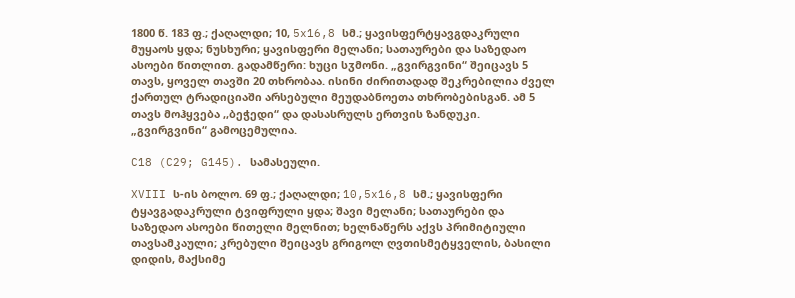1800 წ. 183 ფ.; ქაღალდი; 10, 5x16,8 სმ.; ყავისფერტყავგდაკრული მუყაოს ყდა; ნუსხური; ყავისფერი მელანი; სათაურები და საზედაო ასოები წითლით. გადამწერი: ხუცი სჳმონი. „გვირგვინი“ შეიცავს 5 თავს, ყოველ თავში 20 თხრობაა. ისინი ძირითადად შეკრებილია ძველ ქართულ ტრადიციაში არსებული მეუდაბნოეთა თხრობებისგან. ამ 5 თავს მოჰყვება ,,ბეჭედი“ და დასასრულს ერთვის ზანდუკი. „გვირგვინი“ გამოცემულია.

C18 (C29; G145). სამასეული.

XVIII ს-ის ბოლო. 69 ფ.; ქაღალდი; 10,5x16,8 სმ.; ყავისფერი ტყავგადაკრული ტვიფრული ყდა; შავი მელანი; სათაურები და საზედაო ასოები წითელი მელნით; ხელნაწერს აქვს პრიმიტიული თავსამკაული; კრებული შეიცავს გრიგოლ ღვთისმეტყველის, ბასილი დიდის, მაქსიმე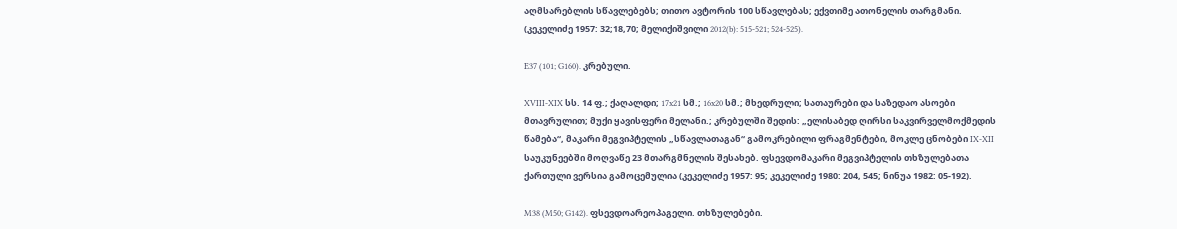აღმსარებლის სწავლებებს; თითო ავტორის 100 სწავლებას; ექვთიმე ათონელის თარგმანი. (კეკელიძე 1957: 32;18,70; მელიქიშვილი 2012(b): 515-521; 524-525).

E37 (101; G160). კრებული.

XVIII-XIX სს. 14 ფ.; ქაღალდი; 17x21 სმ.; 16x20 სმ.; მხედრული; სათაურები და საზედაო ასოები მთავრულით; მუქი ყავისფერი მელანი.; კრებულში შედის: „ელისაბედ ღირსი საკვირველმოქმედის წამება“, მაკარი მეგვიპტელის „სწავლათაგან“ გამოკრებილი ფრაგმენტები, მოკლე ცნობები IX-XII საუკუნეებში მოღვაწე 23 მთარგმნელის შესახებ. ფსევდომაკარი მეგვიპტელის თხზულებათა ქართული ვერსია გამოცემულია (კეკელიძე 1957: 95; კეკელიძე 1980: 204, 545; ნინუა 1982: 05-192).

M38 (M50; G142). ფსევდოარეოპაგელი. თხზულებები.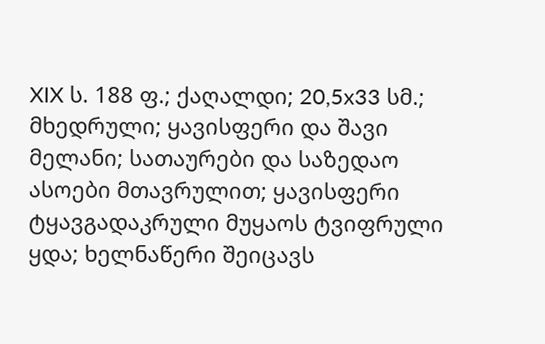XIX ს. 188 ფ.; ქაღალდი; 20,5x33 სმ.; მხედრული; ყავისფერი და შავი მელანი; სათაურები და საზედაო ასოები მთავრულით; ყავისფერი ტყავგადაკრული მუყაოს ტვიფრული ყდა; ხელნაწერი შეიცავს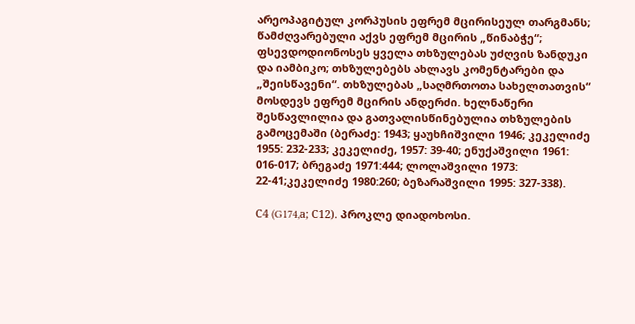არეოპაგიტულ კორპუსის ეფრემ მცირისეულ თარგმანს; წამძღვარებული აქვს ეფრემ მცირის „წინაბჭე“; ფსევდოდიონოსეს ყველა თხზულებას უძღვის ზანდუკი და იამბიკო; თხზულებებს ახლავს კომენტარები და „შეისწავენი“. თხზულებას „საღმრთოთა სახელთათვის“ მოსდევს ეფრემ მცირის ანდერძი. ხელნაწერი შესწავლილია და გათვალისწინებულია თხზულების გამოცემაში (ბერაძე: 1943; ყაუხჩიშვილი 1946; კეკელიძე 1955: 232-233; კეკელიძე, 1957: 39-40; ენუქაშვილი 1961: 016-017; ბრეგაძე 1971:444; ლოლაშვილი 1973: 22-41;კეკელიძე 1980:260; ბეზარაშვილი 1995: 327-338).

С4 (G174,а; С12). პროკლე დიადოხოსი.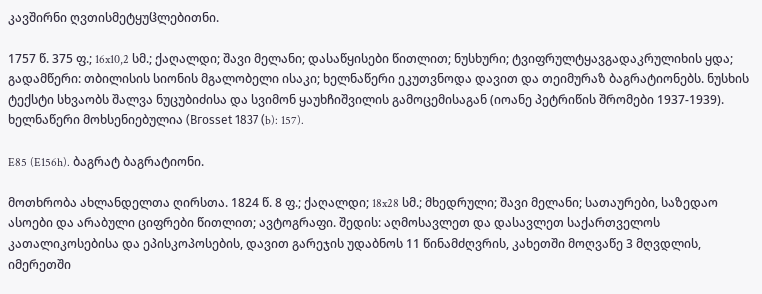კავშირნი ღვთისმეტყუჱლებითნი.

1757 წ. 375 ფ.; 16x10,2 სმ.; ქაღალდი; შავი მელანი; დასაწყისები წითლით; ნუსხური; ტვიფრულტყავგადაკრულიხის ყდა; გადამწერი: თბილისის სიონის მგალობელი ისაკი; ხელნაწერი ეკუთვნოდა დავით და თეიმურაზ ბაგრატიონებს. ნუსხის ტექსტი სხვაობს შალვა ნუცუბიძისა და სვიმონ ყაუხჩიშვილის გამოცემისაგან (იოანე პეტრიწის შრომები 1937-1939). ხელნაწერი მოხსენიებულია (Вгоssеt 1837 (b): 157).

E85 (E156h). ბაგრატ ბაგრატიონი.

მოთხრობა ახლანდელთა ღირსთა. 1824 წ. 8 ფ.; ქაღალდი; 18x28 სმ.; მხედრული; შავი მელანი; სათაურები, საზედაო ასოები და არაბული ციფრები წითლით; ავტოგრაფი. შედის: აღმოსავლეთ და დასავლეთ საქართველოს კათალიკოსებისა და ეპისკოპოსების, დავით გარეჯის უდაბნოს 11 წინამძღვრის, კახეთში მოღვაწე 3 მღვდლის, იმერეთში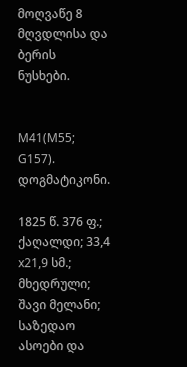მოღვაწე 8 მღვდლისა და ბერის ნუსხები.


M41(M55; G157). დოგმატიკონი.

1825 წ. 376 ფ.; ქაღალდი; 33,4 x21,9 სმ.; მხედრული; შავი მელანი; საზედაო ასოები და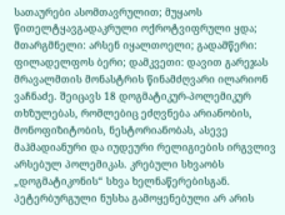სათაურები ასომთავრულით; მუყაოს წითელტყავგადაკრული ოქროტვიფრული ყდა; მთარგმნელი: არსენ იყალთოელი; გადამწერი: ფილადელფოს ბერი; დამკვეთი: დავით გარეჯას მრავალმთის მონასტრის წინამძღვარი ილარიონ ვაჩნაძე. შეიცავს 18 დოგმატიკურ-პოლემიკურ თხზულებას, რომლებიც ეძღვნება არიანობის, მონოფიზიტობის, ნესტორიანობას, ასევე მაჰმადიანური და იუდეური რელიგიების ირგვლივ არსებულ პოლემიკას. კრებული სხვაობს „დოგმატიკონის“ სხვა ხელნაწერებისგან. პეტერბურგული ნუსხა გამოყენებული არ არის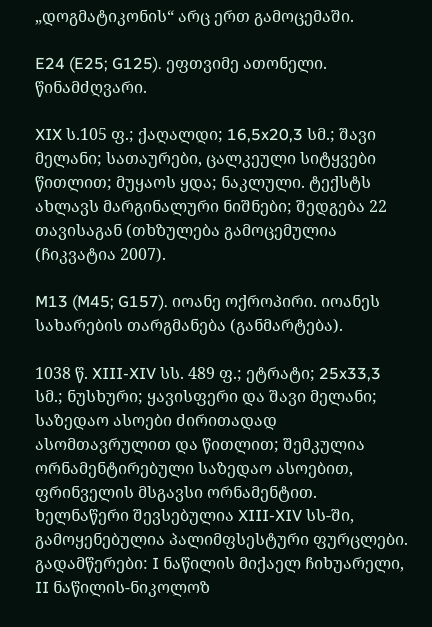„დოგმატიკონის“ არც ერთ გამოცემაში.

E24 (E25; G125). ეფთვიმე ათონელი. წინამძღვარი.

XIX ს.105 ფ.; ქაღალდი; 16,5x20,3 სმ.; შავი მელანი; სათაურები, ცალკეული სიტყვები წითლით; მუყაოს ყდა; ნაკლული. ტექსტს ახლავს მარგინალური ნიშნები; შედგება 22 თავისაგან (თხზულება გამოცემულია (ჩიკვატია 2007).

M13 (M45; G157). იოანე ოქროპირი. იოანეს სახარების თარგმანება (განმარტება).

1038 წ. XIII-XIV სს. 489 ფ.; ეტრატი; 25x33,3 სმ.; ნუსხური; ყავისფერი და შავი მელანი; საზედაო ასოები ძირითადად ასომთავრულით და წითლით; შემკულია ორნამენტირებული საზედაო ასოებით, ფრინველის მსგავსი ორნამენტით. ხელნაწერი შევსებულია XIII-XIV სს-ში, გამოყენებულია პალიმფსესტური ფურცლები. გადამწერები: I ნაწილის მიქაელ ჩიხუარელი, II ნაწილის-ნიკოლოზ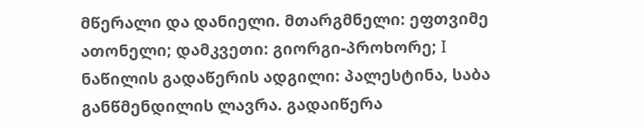მწერალი და დანიელი. მთარგმნელი: ეფთვიმე ათონელი; დამკვეთი: გიორგი-პროხორე; I ნაწილის გადაწერის ადგილი: პალესტინა, საბა განწმენდილის ლავრა. გადაიწერა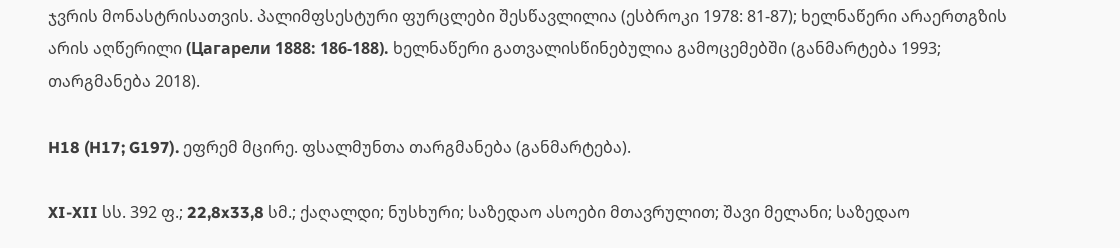ჯვრის მონასტრისათვის. პალიმფსესტური ფურცლები შესწავლილია (ესბროკი 1978: 81-87); ხელნაწერი არაერთგზის არის აღწერილი (Цагарели 1888: 186-188). ხელნაწერი გათვალისწინებულია გამოცემებში (განმარტება 1993; თარგმანება 2018).

H18 (H17; G197). ეფრემ მცირე. ფსალმუნთა თარგმანება (განმარტება).

XI-XII სს. 392 ფ.; 22,8x33,8 სმ.; ქაღალდი; ნუსხური; საზედაო ასოები მთავრულით; შავი მელანი; საზედაო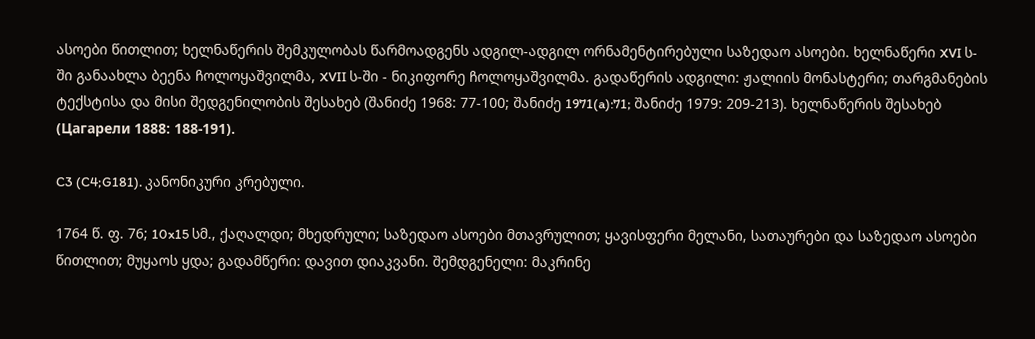ასოები წითლით; ხელნაწერის შემკულობას წარმოადგენს ადგილ-ადგილ ორნამენტირებული საზედაო ასოები. ხელნაწერი XVI ს-ში განაახლა ბეენა ჩოლოყაშვილმა, XVII ს-ში - ნიკიფორე ჩოლოყაშვილმა. გადაწერის ადგილი: ჟალიის მონასტერი; თარგმანების ტექსტისა და მისი შედგენილობის შესახებ (შანიძე 1968: 77-100; შანიძე 1971(a):71; შანიძე 1979: 209-213). ხელნაწერის შესახებ (Цагарели 1888: 188-191).

C3 (C4;G181). კანონიკური კრებული.

1764 წ. ფ. 76; 10x15 სმ., ქაღალდი; მხედრული; საზედაო ასოები მთავრულით; ყავისფერი მელანი, სათაურები და საზედაო ასოები წითლით; მუყაოს ყდა; გადამწერი: დავით დიაკვანი. შემდგენელი: მაკრინე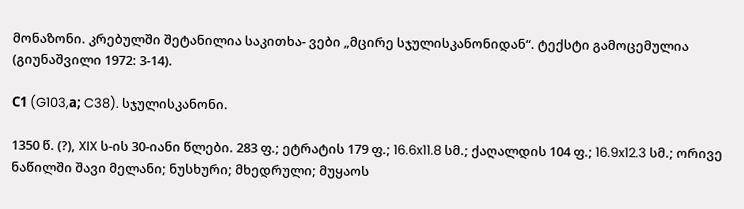მონაზონი. კრებულში შეტანილია საკითხა- ვები „მცირე სჯულისკანონიდან“. ტექსტი გამოცემულია (გიუნაშვილი 1972: 3-14).

С1 (G103,а; C38). სჯულისკანონი.

1350 წ. (?), XIX ს-ის 30-იანი წლები. 283 ფ.; ეტრატის 179 ფ.; 16.6x11.8 სმ.; ქაღალდის 104 ფ.; 16.9x12.3 სმ.; ორივე ნაწილში შავი მელანი; ნუსხური; მხედრული; მუყაოს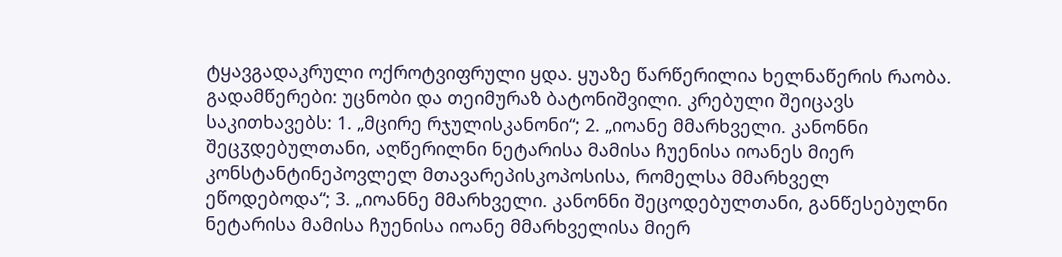ტყავგადაკრული ოქროტვიფრული ყდა. ყუაზე წარწერილია ხელნაწერის რაობა. გადამწერები: უცნობი და თეიმურაზ ბატონიშვილი. კრებული შეიცავს საკითხავებს: 1. „მცირე რჯულისკანონი“; 2. „იოანე მმარხველი. კანონნი შეცჳდებულთანი, აღწერილნი ნეტარისა მამისა ჩუენისა იოანეს მიერ კონსტანტინეპოვლელ მთავარეპისკოპოსისა, რომელსა მმარხველ ეწოდებოდა“; 3. „იოანნე მმარხველი. კანონნი შეცოდებულთანი, განწესებულნი ნეტარისა მამისა ჩუენისა იოანე მმარხველისა მიერ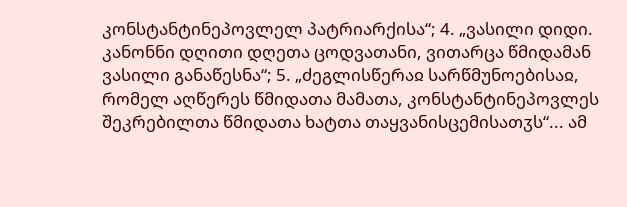კონსტანტინეპოვლელ პატრიარქისა“; 4. „ვასილი დიდი. კანონნი დღითი დღეთა ცოდვათანი, ვითარცა წმიდამან ვასილი განაწესნა“; 5. „ძეგლისწერაჲ სარწმუნოებისაჲ, რომელ აღწერეს წმიდათა მამათა, კონსტანტინეპოვლეს შეკრებილთა წმიდათა ხატთა თაყვანისცემისათჳს“... ამ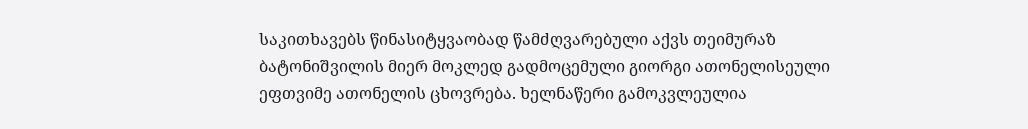საკითხავებს წინასიტყვაობად წამძღვარებული აქვს თეიმურაზ ბატონიშვილის მიერ მოკლედ გადმოცემული გიორგი ათონელისეული ეფთვიმე ათონელის ცხოვრება. ხელნაწერი გამოკვლეულია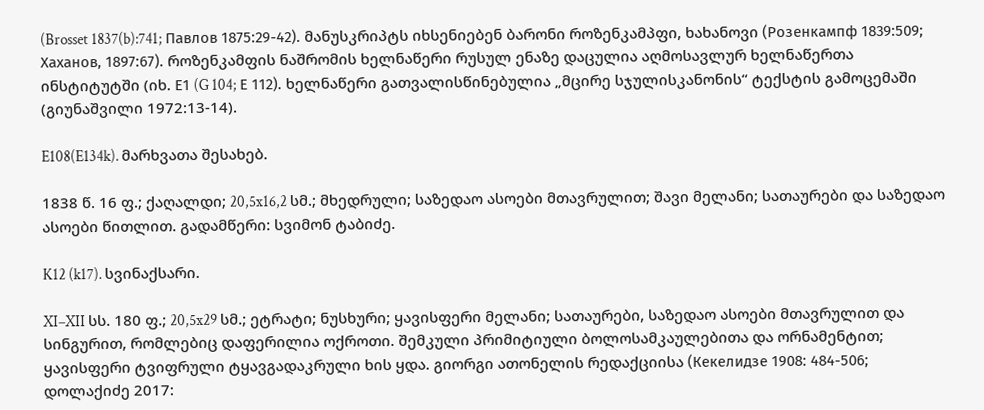(Brosset 1837(b):741; Павлов 1875:29-42). მანუსკრიპტს იხსენიებენ ბარონი როზენკამპფი, ხახანოვი (Розенкампф 1839:509; Хаханов, 1897:67). როზენკამფის ნაშრომის ხელნაწერი რუსულ ენაზე დაცულია აღმოსავლურ ხელნაწერთა ინსტიტუტში (იხ. Е1 (G 104; Е 112). ხელნაწერი გათვალისწინებულია „მცირე სჯულისკანონის“ ტექსტის გამოცემაში (გიუნაშვილი 1972:13-14).

E108(E134k). მარხვათა შესახებ.

1838 წ. 16 ფ.; ქაღალდი; 20,5x16,2 სმ.; მხედრული; საზედაო ასოები მთავრულით; შავი მელანი; სათაურები და საზედაო ასოები წითლით. გადამწერი: სვიმონ ტაბიძე.

K12 (k17). სვინაქსარი.

XI–XII სს. 180 ფ.; 20,5x29 სმ.; ეტრატი; ნუსხური; ყავისფერი მელანი; სათაურები, საზედაო ასოები მთავრულით და სინგურით, რომლებიც დაფერილია ოქროთი. შემკული პრიმიტიული ბოლოსამკაულებითა და ორნამენტით; ყავისფერი ტვიფრული ტყავგადაკრული ხის ყდა. გიორგი ათონელის რედაქციისა (Кекелидзе 1908: 484-506; დოლაქიძე 2017: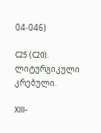04-046)

C25 (C20). ლიტურგიკული კრებული.

XIII-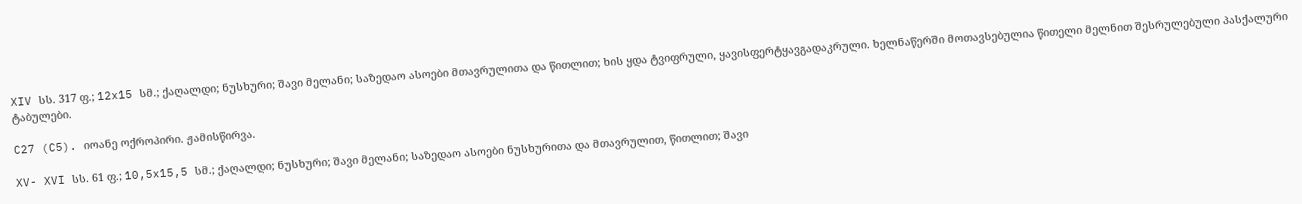XIV სს. 317 ფ.; 12x15 სმ.; ქაღალდი; ნუსხური; შავი მელანი; საზედაო ასოები მთავრულითა და წითლით; ხის ყდა ტვიფრული, ყავისფერტყავგადაკრული. ხელნაწერში მოთავსებულია წითელი მელნით შესრულებული პასქალური ტაბულები.

C27 (C5). იოანე ოქროპირი. ჟამისწირვა.

XV- XVI სს. 61 ფ.; 10,5x15,5 სმ.; ქაღალდი; ნუსხური; შავი მელანი; საზედაო ასოები ნუსხურითა და მთავრულით, წითლით; შავი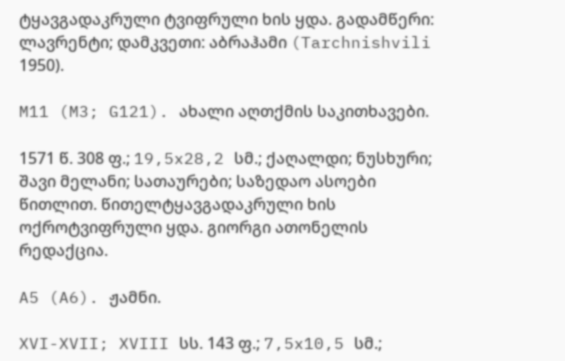ტყავგადაკრული ტვიფრული ხის ყდა. გადამწერი: ლავრენტი; დამკვეთი: აბრაჰამი (Tarchnishvili 1950).

M11 (M3; G121). ახალი აღთქმის საკითხავები.

1571 წ. 308 ფ.; 19,5x28,2 სმ.; ქაღალდი; ნუსხური; შავი მელანი; სათაურები; საზედაო ასოები წითლით. წითელტყავგადაკრული ხის ოქროტვიფრული ყდა. გიორგი ათონელის რედაქცია.

A5 (A6). ჟამნი.

XVI-XVII; XVIII სს. 143 ფ.; 7,5x10,5 სმ.;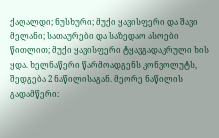ქაღალდი; ნუსხური; მუქი ყავისფერი და შავი მელანი; სათაურები და საზედაო ასოები წითლით; მუქი ყავისფერი ტყავგადაკრული ხის ყდა. ხელნაწერი წარმოადგენს კონვოლუტს, შედგება 2 ნაწილისაგან. მეორე ნაწილის გადამწერი: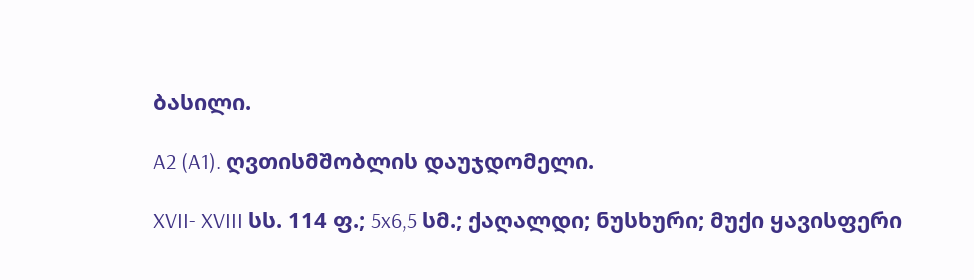ბასილი.

A2 (A1). ღვთისმშობლის დაუჯდომელი.

XVII- XVIII სს. 114 ფ.; 5x6,5 სმ.; ქაღალდი; ნუსხური; მუქი ყავისფერი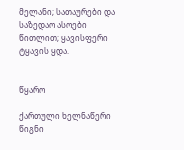მელანი; სათაურები და საზედაო ასოები წითლით; ყავისფერი ტყავის ყდა.


წყარო

ქართული ხელნაწერი წიგნი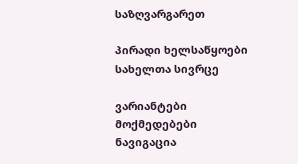საზღვარგარეთ

პირადი ხელსაწყოები
სახელთა სივრცე

ვარიანტები
მოქმედებები
ნავიგაცია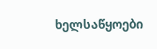ხელსაწყოები